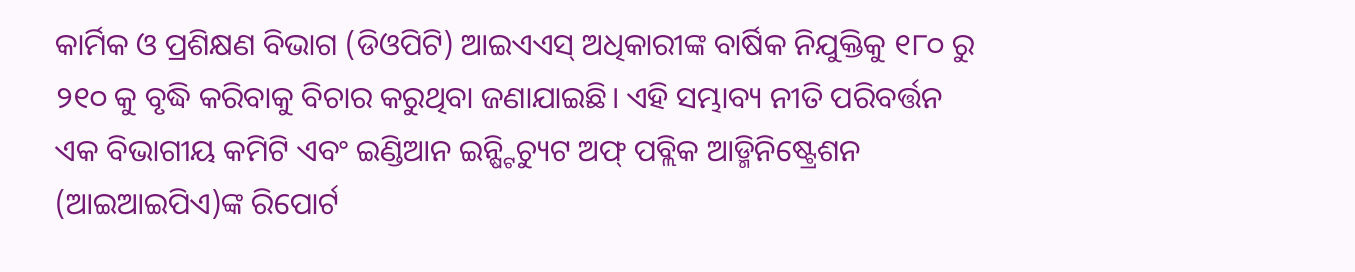କାର୍ମିକ ଓ ପ୍ରଶିକ୍ଷଣ ବିଭାଗ (ଡିଓପିଟି) ଆଇଏଏସ୍ ଅଧିକାରୀଙ୍କ ବାର୍ଷିକ ନିଯୁକ୍ତିକୁ ୧୮୦ ରୁ ୨୧୦ କୁ ବୃଦ୍ଧି କରିବାକୁ ବିଚାର କରୁଥିବା ଜଣାଯାଇଛି। ଏହି ସମ୍ଭାବ୍ୟ ନୀତି ପରିବର୍ତ୍ତନ ଏକ ବିଭାଗୀୟ କମିଟି ଏବଂ ଇଣ୍ଡିଆନ ଇନ୍ଷ୍ଟିଚ୍ୟୁଟ ଅଫ୍ ପବ୍ଲିକ ଆଡ୍ମିନିଷ୍ଟ୍ରେଶନ (ଆଇଆଇପିଏ)ଙ୍କ ରିପୋର୍ଟ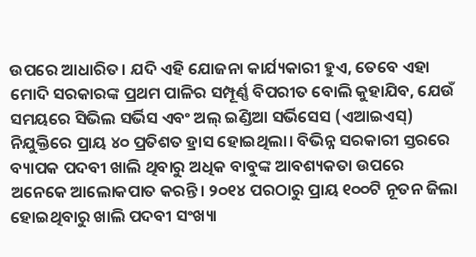ଉପରେ ଆଧାରିତ। ଯଦି ଏହି ଯୋଜନା କାର୍ଯ୍ୟକାରୀ ହୁଏ, ତେବେ ଏହା ମୋଦି ସରକାରଙ୍କ ପ୍ରଥମ ପାଳିର ସମ୍ପୂର୍ଣ୍ଣ ବିପରୀତ ବୋଲି କୁହାଯିବ, ଯେଉଁ ସମୟରେ ସିଭିଲ ସର୍ଭିସ ଏବଂ ଅଲ୍ ଇଣ୍ଡିଆ ସର୍ଭିସେସ (ଏଆଇଏସ୍) ନିଯୁକ୍ତିରେ ପ୍ରାୟ ୪୦ ପ୍ରତିଶତ ହ୍ରାସ ହୋଇଥିଲା। ବିଭିନ୍ନ ସରକାରୀ ସ୍ତରରେ ବ୍ୟାପକ ପଦବୀ ଖାଲି ଥିବାରୁ ଅଧିକ ବାବୁଙ୍କ ଆବଶ୍ୟକତା ଉପରେ ଅନେକେ ଆଲୋକପାତ କରନ୍ତି। ୨୦୧୪ ପରଠାରୁ ପ୍ରାୟ ୧୦୦ଟି ନୂତନ ଜିଲା ହୋଇଥିବାରୁ ଖାଲି ପଦବୀ ସଂଖ୍ୟା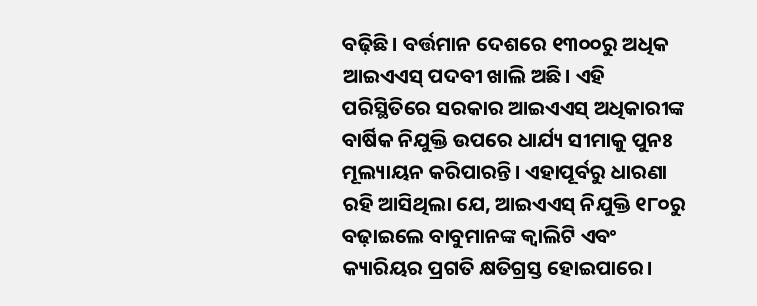ବଢ଼ିଛି। ବର୍ତ୍ତମାନ ଦେଶରେ ୧୩୦୦ରୁ ଅଧିକ ଆଇଏଏସ୍ ପଦବୀ ଖାଲି ଅଛି। ଏହି ପରିସ୍ଥିତିରେ ସରକାର ଆଇଏଏସ୍ ଅଧିକାରୀଙ୍କ ବାର୍ଷିକ ନିଯୁକ୍ତି ଉପରେ ଧାର୍ଯ୍ୟ ସୀମାକୁ ପୁନଃ ମୂଲ୍ୟାୟନ କରିପାରନ୍ତି। ଏହାପୂର୍ବରୁ ଧାରଣା ରହି ଆସିଥିଲା ଯେ, ଆଇଏଏସ୍ ନିଯୁକ୍ତି ୧୮୦ରୁ ବଢ଼ାଇଲେ ବାବୁମାନଙ୍କ କ୍ୱାଲିଟି ଏବଂ କ୍ୟାରିୟର ପ୍ରଗତି କ୍ଷତିଗ୍ରସ୍ତ ହୋଇପାରେ।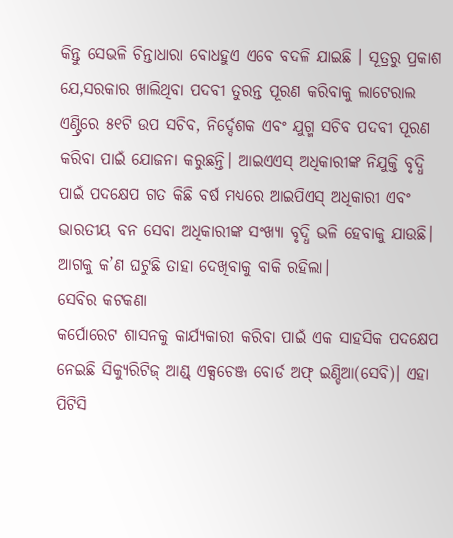କିନ୍ତୁ ସେଭଳି ଚିନ୍ତାଧାରା ବୋଧହୁଏ ଏବେ ବଦଳି ଯାଇଛି । ସୂତ୍ରରୁ ପ୍ରକାଶ ଯେ,ସରକାର ଖାଲିଥିବା ପଦବୀ ତୁରନ୍ତ ପୂରଣ କରିବାକୁ ଲାଟେରାଲ ଏଣ୍ଟ୍ରିରେ ୫୧ଟି ଉପ ସଚିବ, ନିର୍ଦ୍ଦେଶକ ଏବଂ ଯୁଗ୍ମ ସଚିବ ପଦବୀ ପୂରଣ କରିବା ପାଇଁ ଯୋଜନା କରୁଛନ୍ତି। ଆଇଏଏସ୍ ଅଧିକାରୀଙ୍କ ନିଯୁକ୍ତି ବୃଦ୍ଧି ପାଇଁ ପଦକ୍ଷେପ ଗତ କିଛି ବର୍ଷ ମଧ୍ୟରେ ଆଇପିଏସ୍ ଅଧିକାରୀ ଏବଂ ଭାରତୀୟ ବନ ସେବା ଅଧିକାରୀଙ୍କ ସଂଖ୍ୟା ବୃଦ୍ଧି ଭଳି ହେବାକୁ ଯାଉଛି। ଆଗକୁ କ’ଣ ଘଟୁଛି ତାହା ଦେଖିବାକୁ ବାକି ରହିଲା।
ସେବିର କଟକଣା
କର୍ପୋରେଟ ଶାସନକୁ କାର୍ଯ୍ୟକାରୀ କରିବା ପାଇଁ ଏକ ସାହସିକ ପଦକ୍ଷେପ ନେଇଛି ସିକ୍ୟୁରିଟିଜ୍ ଆଣ୍ଡ୍ ଏକ୍ସଚେଞ୍ଜ ବୋର୍ଡ ଅଫ୍ ଇଣ୍ଡିଆ(ସେବି)। ଏହା ପିଟିସି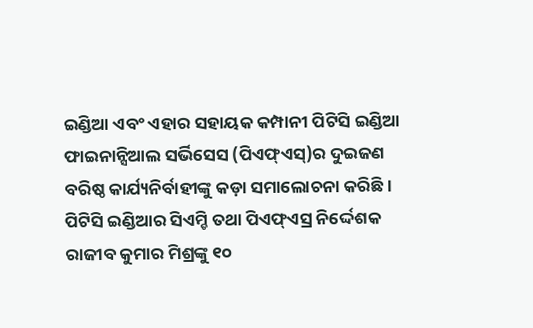ଇଣ୍ଡିଆ ଏବଂ ଏହାର ସହାୟକ କମ୍ପାନୀ ପିଟିସି ଇଣ୍ଡିଆ ଫାଇନାନ୍ସିଆଲ ସର୍ଭିସେସ (ପିଏଫ୍ଏସ୍)ର ଦୁଇଜଣ ବରିଷ୍ଠ କାର୍ଯ୍ୟନିର୍ବାହୀଙ୍କୁ କଡ଼ା ସମାଲୋଚନା କରିଛି। ପିଟିସି ଇଣ୍ଡିଆର ସିଏମ୍ଡି ତଥା ପିଏଫ୍ଏସ୍ର ନିର୍ଦ୍ଦେଶକ ରାଜୀବ କୁମାର ମିଶ୍ରଙ୍କୁ ୧୦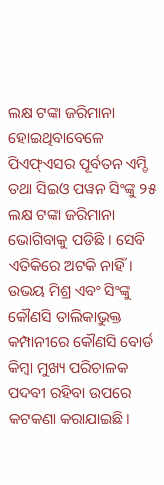ଲକ୍ଷ ଟଙ୍କା ଜରିମାନା ହୋଇଥିବାବେଳେ ପିଏଫ୍ଏସର ପୂର୍ବତନ ଏମ୍ଡି ତଥା ସିଇଓ ପୱନ ସିଂଙ୍କୁ ୨୫ ଲକ୍ଷ ଟଙ୍କା ଜରିମାନା ଭୋଗିବାକୁ ପଡିଛି । ସେବି ଏତିକିରେ ଅଟକି ନାହିଁ। ଉଭୟ ମିଶ୍ର ଏବଂ ସିଂଙ୍କୁ କୌଣସି ତାଲିକାଭୁକ୍ତ କମ୍ପାନୀରେ କୌଣସି ବୋର୍ଡ କିମ୍ବା ମୁଖ୍ୟ ପରିଚାଳକ ପଦବୀ ରହିବା ଉପରେ କଟକଣା କରାଯାଇଛି।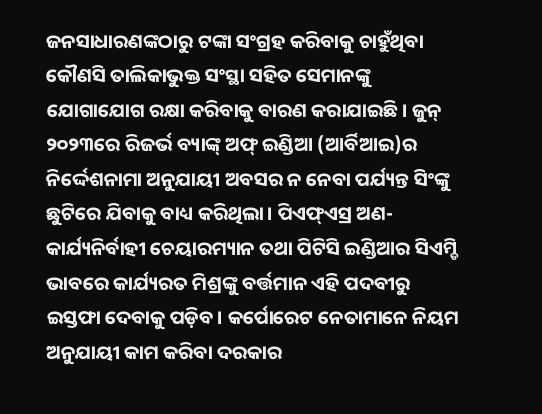ଜନସାଧାରଣଙ୍କଠାରୁ ଟଙ୍କା ସଂଗ୍ରହ କରିବାକୁ ଚାହୁଁଥିବା କୌଣସି ତାଲିକାଭୁକ୍ତ ସଂସ୍ଥା ସହିତ ସେମାନଙ୍କୁ ଯୋଗାଯୋଗ ରକ୍ଷା କରିବାକୁ ବାରଣ କରାଯାଇଛି। ଜୁନ୍ ୨୦୨୩ରେ ରିଜର୍ଭ ବ୍ୟାଙ୍କ୍ ଅଫ୍ ଇଣ୍ଡିଆ (ଆର୍ବିଆଇ)ର ନିର୍ଦ୍ଦେଶନାମା ଅନୁଯାୟୀ ଅବସର ନ ନେବା ପର୍ଯ୍ୟନ୍ତ ସିଂଙ୍କୁ ଛୁଟିରେ ଯିବାକୁ ବାଧ୍ୟ କରିଥିଲା। ପିଏଫ୍ଏସ୍ର ଅଣ-କାର୍ଯ୍ୟନିର୍ବାହୀ ଚେୟାରମ୍ୟାନ ତଥା ପିଟିସି ଇଣ୍ଡିଆର ସିଏମ୍ଡି ଭାବରେ କାର୍ଯ୍ୟରତ ମିଶ୍ରଙ୍କୁ ବର୍ତ୍ତମାନ ଏହି ପଦବୀରୁ ଇସ୍ତଫା ଦେବାକୁ ପଡ଼ିବ। କର୍ପୋରେଟ ନେତାମାନେ ନିୟମ ଅନୁଯାୟୀ କାମ କରିବା ଦରକାର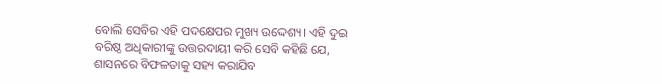ବୋଲି ସେବିର ଏହି ପଦକ୍ଷେପର ମୁଖ୍ୟ ଉଦ୍ଦେଶ୍ୟ। ଏହି ଦୁଇ ବରିଷ୍ଠ ଅଧିକାରୀଙ୍କୁ ଉତ୍ତରଦାୟୀ କରି ସେବି କହିଛି ଯେ, ଶାସନରେ ବିଫଳତାକୁ ସହ୍ୟ କରାଯିବ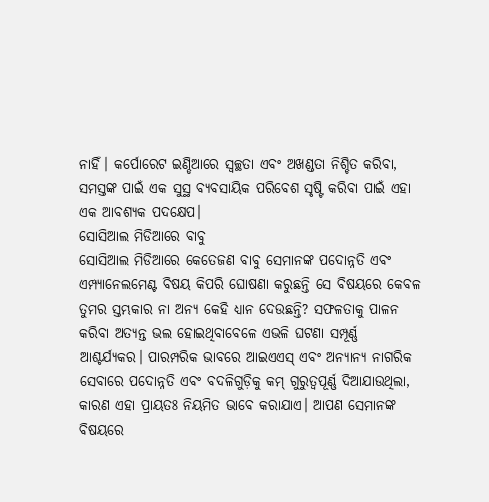ନାହିଁ। କର୍ପୋରେଟ ଇଣ୍ଡିଆରେ ସ୍ବଚ୍ଛତା ଏବଂ ଅଖଣ୍ଡତା ନିଶ୍ଚିତ କରିବା, ସମସ୍ତଙ୍କ ପାଇଁ ଏକ ସୁସ୍ଥ ବ୍ୟବସାୟିକ ପରିବେଶ ସୃଷ୍ଟି କରିବା ପାଇଁ ଏହା ଏକ ଆବଶ୍ୟକ ପଦକ୍ଷେପ।
ସୋସିଆଲ ମିଡିଆରେ ବାବୁ
ସୋସିଆଲ ମିଡିଆରେ କେତେଜଣ ବାବୁ ସେମାନଙ୍କ ପଦୋନ୍ନତି ଏବଂ ଏମ୍ପ୍ୟାନେଲମେଣ୍ଟ ବିଷୟ କିପରି ଘୋଷଣା କରୁଛନ୍ତି ସେ ବିଷୟରେ କେବଳ ତୁମର ସ୍ତମ୍ଭକାର ନା ଅନ୍ୟ କେହି ଧ୍ୟାନ ଦେଉଛନ୍ତି? ସଫଳତାକୁ ପାଳନ କରିବା ଅତ୍ୟନ୍ତ ଭଲ ହୋଇଥିବାବେଳେ ଏଭଳି ଘଟଣା ସମ୍ପୂର୍ଣ୍ଣ ଆଶ୍ଚର୍ଯ୍ୟକର। ପାରମ୍ପରିକ ଭାବରେ ଆଇଏଏସ୍ ଏବଂ ଅନ୍ୟାନ୍ୟ ନାଗରିକ ସେବାରେ ପଦୋନ୍ନତି ଏବଂ ବଦଳିଗୁଡ଼ିକୁ କମ୍ ଗୁରୁତ୍ୱପୂର୍ଣ୍ଣ ଦିଆଯାଉଥିଲା, କାରଣ ଏହା ପ୍ରାୟତଃ ନିୟମିତ ଭାବେ କରାଯାଏ। ଆପଣ ସେମାନଙ୍କ ବିଷୟରେ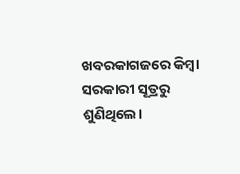ଖବରକାଗଜରେ କିମ୍ବା ସରକାରୀ ସୂତ୍ରରୁ ଶୁଣିଥିଲେ।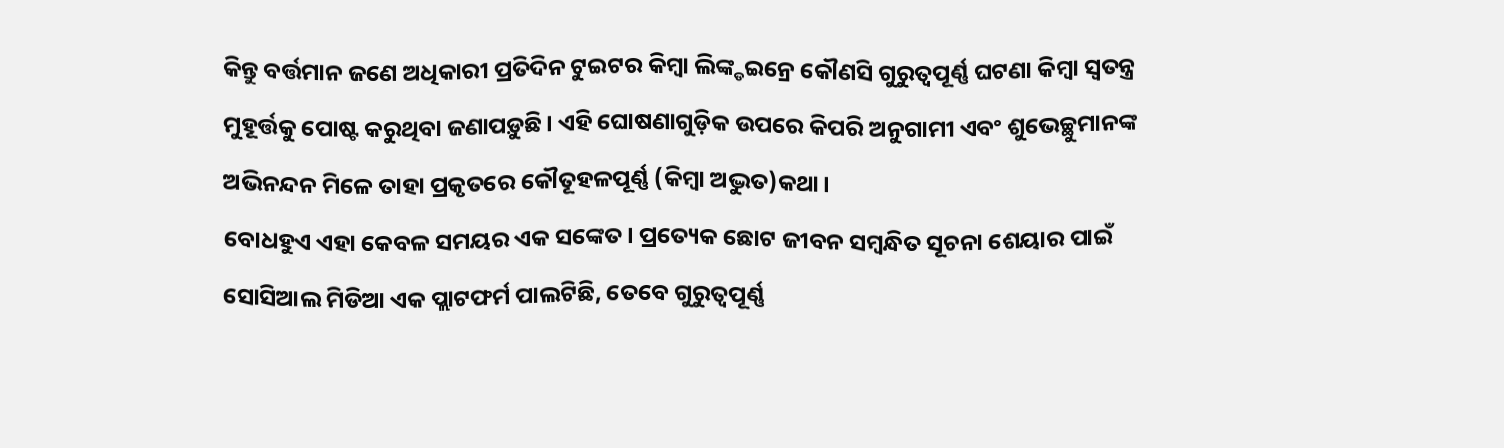କିନ୍ତୁ ବର୍ତ୍ତମାନ ଜଣେ ଅଧିକାରୀ ପ୍ରତିଦିନ ଟୁଇଟର କିମ୍ବା ଲିଙ୍କ୍ଡଇନ୍ରେ କୌଣସି ଗୁରୁତ୍ୱପୂର୍ଣ୍ଣ ଘଟଣା କିମ୍ବା ସ୍ବତନ୍ତ୍ର ମୁହୂର୍ତ୍ତକୁ ପୋଷ୍ଟ କରୁଥିବା ଜଣାପଡ଼ୁଛି। ଏହି ଘୋଷଣାଗୁଡ଼ିକ ଉପରେ କିପରି ଅନୁଗାମୀ ଏବଂ ଶୁଭେଚ୍ଛୁମାନଙ୍କ ଅଭିନନ୍ଦନ ମିଳେ ତାହା ପ୍ରକୃତରେ କୌତୂହଳପୂର୍ଣ୍ଣ (କିମ୍ବା ଅଦ୍ଭୁତ)କଥା।
ବୋଧହୁଏ ଏହା କେବଳ ସମୟର ଏକ ସଙ୍କେତ। ପ୍ରତ୍ୟେକ ଛୋଟ ଜୀବନ ସମ୍ବନ୍ଧିତ ସୂଚନା ଶେୟାର ପାଇଁ ସୋସିଆଲ ମିଡିଆ ଏକ ପ୍ଲାଟଫର୍ମ ପାଲଟିଛି, ତେବେ ଗୁରୁତ୍ୱପୂର୍ଣ୍ଣ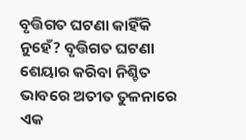ବୃତ୍ତିଗତ ଘଟଣା କାହିଁକି ନୁହେଁ? ବୃତ୍ତିଗତ ଘଟଣା ଶେୟାର କରିବା ନିଶ୍ଚିତ ଭାବରେ ଅତୀତ ତୁଳନାରେ ଏକ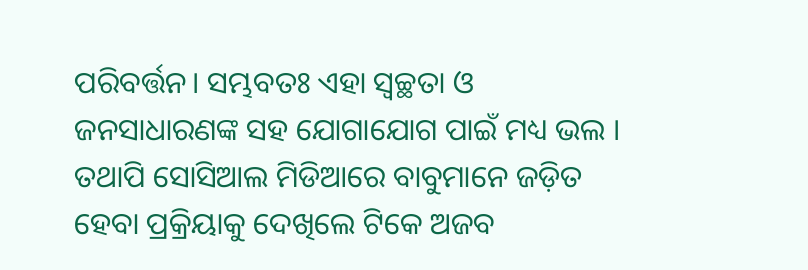ପରିବର୍ତ୍ତନ। ସମ୍ଭବତଃ ଏହା ସ୍ବଚ୍ଛତା ଓ ଜନସାଧାରଣଙ୍କ ସହ ଯୋଗାଯୋଗ ପାଇଁ ମଧ୍ୟ ଭଲ । ତଥାପି ସୋସିଆଲ ମିଡିଆରେ ବାବୁମାନେ ଜଡ଼ିତ ହେବା ପ୍ରକ୍ରିୟାକୁ ଦେଖିଲେ ଟିକେ ଅଜବ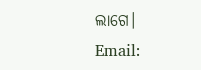ଲାଗେ।
Email: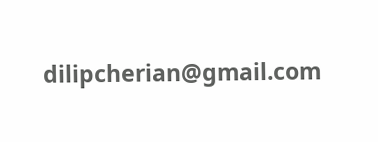dilipcherian@gmail.com